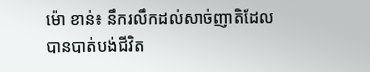ម៉ោ ខាន់៖ នឹករលឹកដល់សាច់ញាតិដែលបានបាត់បង់ជីវិត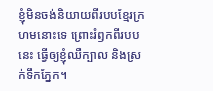ខ្ញុំមិនចង់និយាយពីរបបខ្មែរក្រហមនោះទេ ព្រោះរំឭកពីរបបនេះ ធ្វើឲ្យខ្ញុំឈឺក្បាល និងស្រក់ទឹកភ្នែក។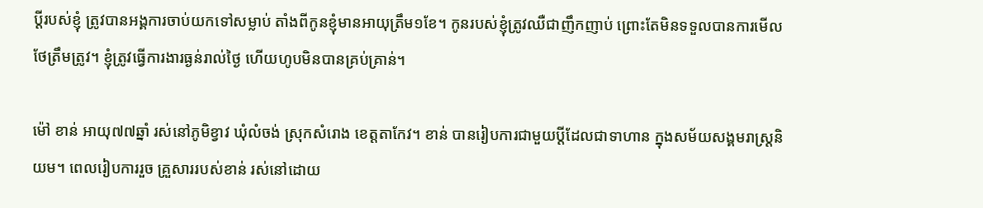ប្ដីរបស់ខ្ញុំ ត្រូវបានអង្គការចាប់យកទៅសម្លាប់ តាំងពីកូនខ្ញុំមានអាយុត្រឹម១ខែ។ កូនរបស់ខ្ញុំត្រូវឈឺជាញឹកញាប់ ព្រោះតែមិនទទួលបានការមើលថែត្រឹមត្រូវ។ ខ្ញុំត្រូវធ្វើការងារធ្ងន់រាល់ថ្ងៃ ហើយហូបមិនបានគ្រប់គ្រាន់។

ម៉ៅ ខាន់ អាយុ៧៧ឆ្នាំ រស់នៅភូមិខ្វាវ ឃុំលំចង់ ស្រុកសំរោង ខេត្តតាកែវ។ ខាន់ បានរៀបការជាមួយប្តីដែលជាទាហាន ក្នុងសម័យសង្គមរាស្រ្ដនិយម។ ពេលរៀបការរួច គ្រួសាររបស់ខាន់ រស់នៅដោយ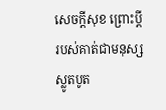សេចក្ដីសុខ ព្រោះប្ដីរបស់គាត់ជាមនុស្សស្លូតបូត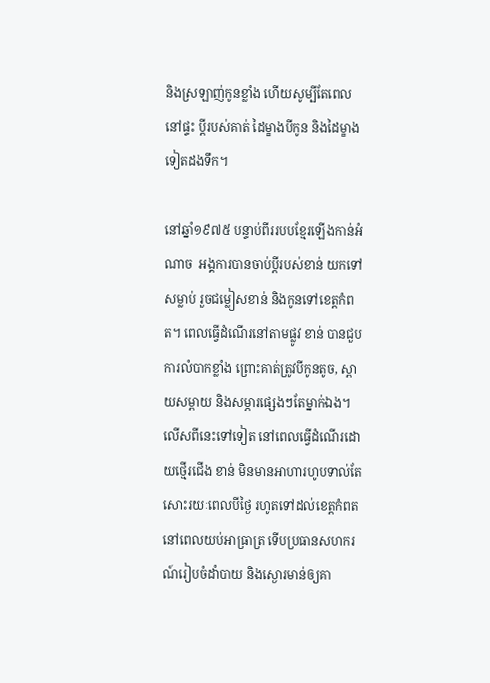និងស្រឡាញ់កូនខ្លាំង ហើយសូម្បីតែពេលនៅផ្ទះ ប្តីរបស់គាត់ ដៃម្ខាងបីកូន និងដៃម្ខាងទៀតដងទឹក។

នៅឆ្នាំ១៩៧៥ បន្ទាប់ពីររបបខ្មែរឡើងកាន់អំណាច  អង្គការបានចាប់ប្ដីរបស់ខាន់ យកទៅសម្លាប់ រួចជម្លៀសខាន់ និងកូនទៅខេត្តកំពត។ ពេលធ្វើដំណើរនៅតាមផ្លូវ ខាន់ បានជួបការលំបាកខ្លាំង ព្រោះគាត់ត្រូវបីកូនតូច, ស្ពាយសម្ពាយ និងសម្ភារផ្សេងៗតែម្នាក់ឯង។ លើសពីនេះទៅទៀត នៅពេលធ្វើដំណើរដោយថ្មើរជើង ខាន់ មិនមានអាហារហូបទាល់តែសោះរយៈពេលបីថ្ងៃ រហូតទៅដល់ខេត្តកំពតនៅពេលយប់អាធ្រាត្រ ទើបប្រធានសហករណ៍រៀបចំដាំបាយ និងស្ងោរមាន់ឲ្យគា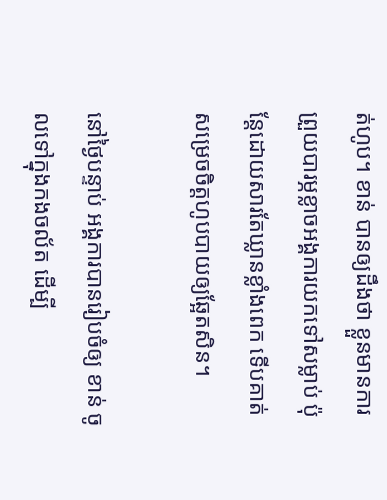ត់ហូប។ ខាន់ បានឲ្យដឹងថា ខ្លួនមានការព្រួយបារម្ភខ្លាចអង្គការយកទៅសម្លាប់ ប៉ុន្តែដោយសារតែឃ្លានខ្លាំងពេក ទើបគាត់សម្រេចចិត្តហូបបាយឲ្យឆ្អែតសិន។

នៅថ្ងៃបន្ទាប់ អង្គការបានរៀបចំឲ្យ ខាន់ ចូលទៅក្នុងកងចល័ត ដើម្បី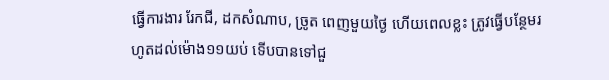ធ្វើការងារ រែកជី, ដកសំណាប, ច្រូត ពេញមួយថ្ងៃ ហើយពេលខ្លះ ត្រូវធ្វើបន្ថែមរហូតដល់ម៉ោង១១យប់ ទើបបានទៅជួ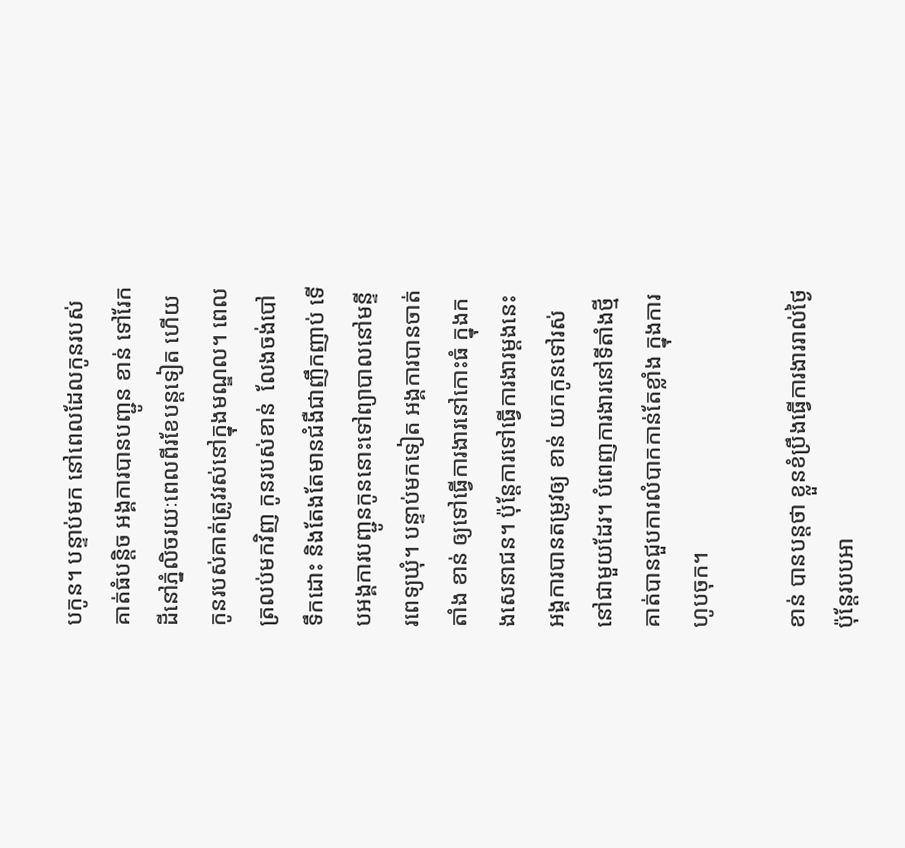បកូន។ បន្ទាប់មក នៅពេលដែលកូនរបស់គាត់ធំបន្តិច អង្គការបានបញ្ជូន ខាន់ ទៅរែកដីនៅភ្នំលិចរយៈពេលពីរខែបន្តទៀត ហើយកូនរបស់គាត់ត្រូវរស់នៅក្នុងមណ្ឌល។ ពេលត្រលប់មកវិញ កូនរបស់ខាន់  លែងចង់បៅទឹកដោះ និងតែងតែមានជំងឺជាញឹកញាប់ ទើបអង្គការបញ្ជូនកូននោះទៅព្យាបាលនៅមន្ទីរពេទ្យឃុំ។ បន្ទាប់មកទៀត អង្គការបានចាត់តាំង ខាន់ ឲ្យទៅធ្វើការងារនៅកោះធំ ក្នុងកងសេនាជន។ ប៉ុន្តែការទៅធ្វើការងារម្ដងនេះ អង្គការបានតម្រូវឲ្យ ខាន់ យកកូនទៅរស់នៅជាមួយដែរ។ បំពេញការងារនៅទីតាំងថ្មី គាត់បានជួបការលំបាកកាន់តែខ្លាំង ក្នុងការហូបចុក។

ខាន់ បានបន្តថា ខ្លួនខំប្រឹងធ្វើការងាររាល់ថ្ងៃ ប៉ុន្តែរបបអា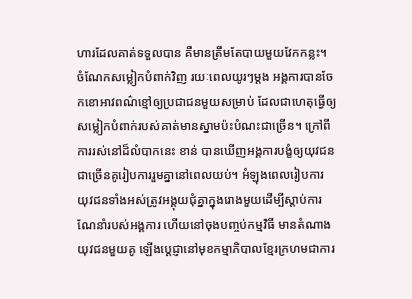ហារដែលគាត់ទទួលបាន គឺមានត្រឹមតែបាយមួយវែកកន្លះ។ ចំណែកសម្លៀកបំពាក់វិញ រយៈពេលយូរៗម្ដង អង្គការបានចែកខោអាវពណ៌ខ្មៅឲ្យប្រជាជនមួយសម្រាប់ ដែលជាហេតុធ្វើឲ្យសម្លៀកបំពាក់របស់គាត់មានស្នាមប៉ះបំណះជាច្រើន។ ក្រៅពីការរស់នៅដ៏លំបាកនេះ ខាន់ បានឃើញអង្គការបង្ខំឲ្យយុវជនជាច្រើនគូរៀបការរួមគ្នានៅពេលយប់។ អំឡុងពេលរៀបការ យុវជនទាំងអស់ត្រូវអង្គុយជុំគ្នាក្នុងរោងមួយដើម្បីស្ដាប់ការណែនាំរបស់អង្គការ ហើយនៅចុងបញ្ចប់កម្មវិធី មានតំណាងយុវជនមួយគូ ឡើងប្ដេជ្ញានៅមុខកម្មាភិបាលខ្មែរក្រហមជាការ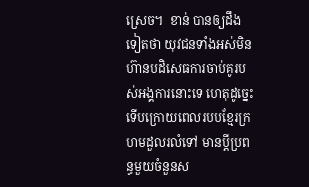ស្រេច។  ខាន់ បានឲ្យដឹងទៀតថា យុវជនទាំងអស់មិនហ៊ានបដិសេធការចាប់គូរបស់អង្គការនោះទេ ហេតុដូច្នេះ ទើបក្រោយពេលរបបខ្មែរក្រហមដួលរលំទៅ មានប្ដីប្រពន្ធមួយចំនួនស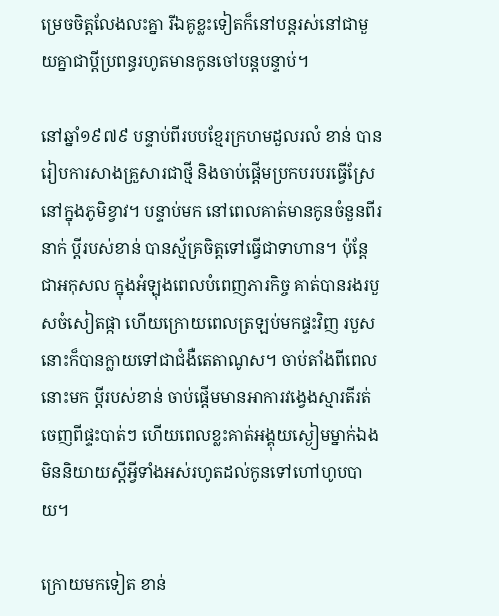ម្រេចចិត្តលែងលះគ្នា រីឯគូខ្លះទៀតក៏នៅបន្តរស់នៅជាមួយគ្នាជាប្ដីប្រពន្ធរហូតមានកូនចៅបន្តបន្ទាប់។

នៅឆ្នាំ១៩៧៩ បន្ទាប់ពីរបបខ្មែរក្រហមដួលរលំ ខាន់ បានរៀបការសាងគ្រួសារជាថ្មី និងចាប់ផ្ដើមប្រកបរបរធ្វើស្រែនៅក្នុងភូមិខ្វាវ។ បន្ទាប់មក នៅពេលគាត់មានកូនចំនួនពីរនាក់ ប្ដីរបស់ខាន់ បានស្ម័គ្រចិត្តទៅធ្វើជាទាហាន។ ប៉ុន្តែជាអកុសល ក្នុងអំឡុងពេលបំពេញភារកិច្ច គាត់បានរងរបួសចំសៀតផ្កា ហើយក្រោយពេលត្រឡប់មកផ្ទះវិញ របួសនោះក៏បានក្លាយទៅជាជំងឺតេតាណូស។ ចាប់តាំងពីពេលនោះមក ប្ដីរបស់ខាន់ ចាប់ផ្ដើមមានអាការវង្វេងស្មារតីរត់ចេញពីផ្ទះបាត់ៗ ហើយពេលខ្លះគាត់អង្គុយស្ងៀមម្នាក់ឯងមិននិយាយស្ដីអ្វីទាំងអស់រហូតដល់កូនទៅហៅហូបបាយ។

ក្រោយមកទៀត ខាន់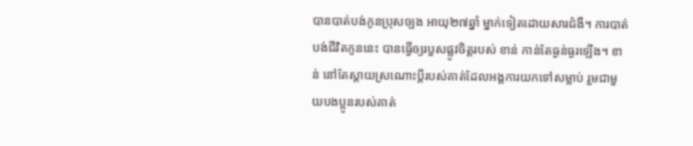បានបាត់បង់កូនប្រុសច្បង អាយុ២៧ឆ្នាំ ម្នាក់ទៀតដោយសារជំងឺ។ ការបាត់បង់ជីវិតកូននេះ បានធ្វើឲ្យរបួសផ្លូវចិត្តរបស់ ខាន់ កាន់តែធ្ងន់ធ្ងរឡើង។ ខាន់ នៅតែស្ដាយស្រណោះប្ដីរបស់គាត់ដែលអង្គការយកទៅសម្លាប់ រួមជាមួយបងប្អូនរបស់គាត់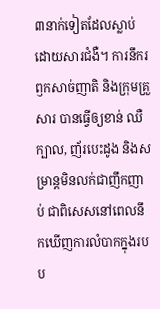៣នាក់ទៀតដែលស្លាប់ដោយសារជំងឺ។ ការនឹករឭកសាច់ញាតិ និងក្រុមគ្រួសារ បានធ្វើឲ្យខាន់ ឈឺក្បាល, ញ័របេះដូង និងសម្រាន្ដមិនលក់ជាញឹកញាប់ ជាពិសេសនៅពេលនឹកឃើញការលំបាកក្នុងរបប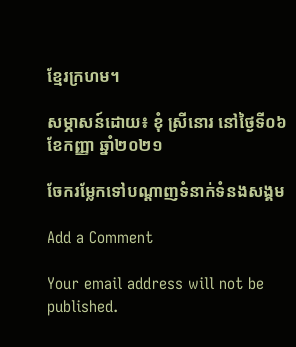ខ្មែរក្រហម។

សម្ភាសន៍ដោយ៖ ខុំ ស្រីនោរ នៅថ្ងៃទី០៦ ខែកញ្ញា ឆ្នាំ២០២១

ចែករម្លែកទៅបណ្តាញទំនាក់ទំនងសង្គម

Add a Comment

Your email address will not be published.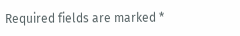Required fields are marked *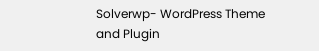Solverwp- WordPress Theme and Plugin